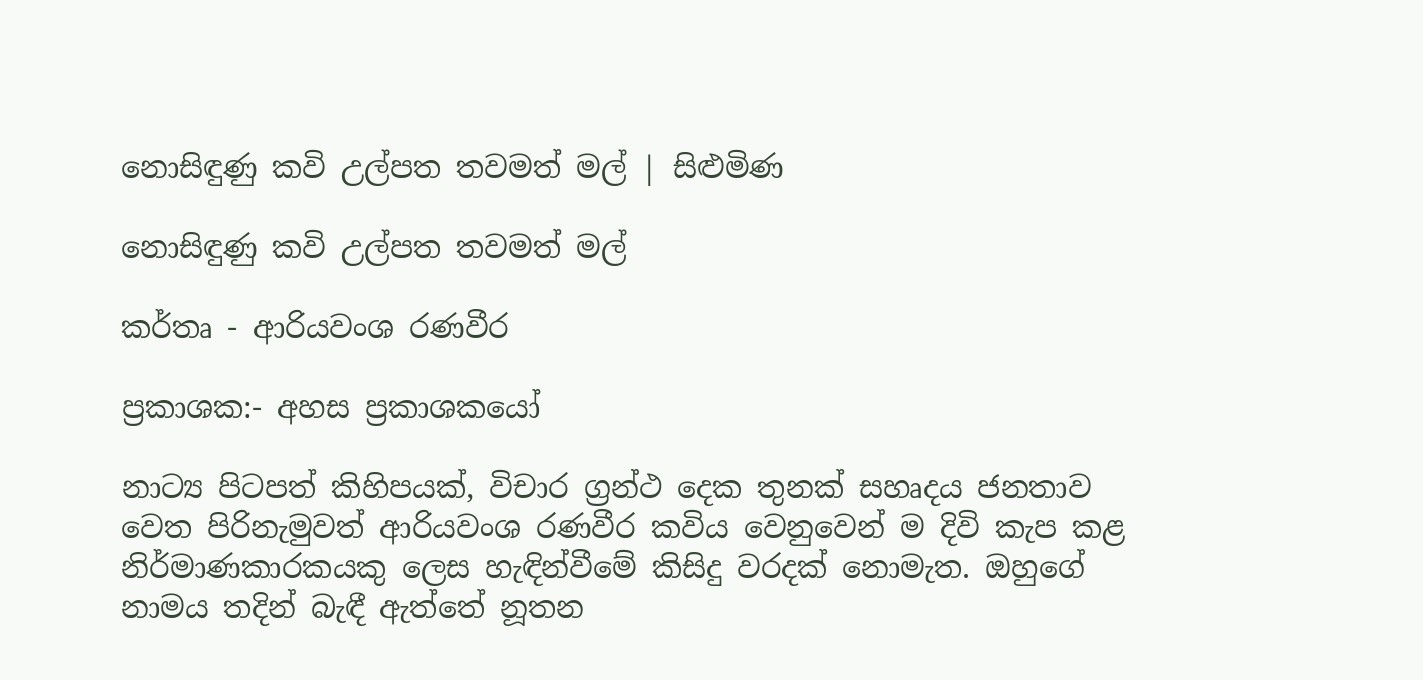නොසිඳුණු කවි උල්පත තවමත් මල් | සිළුමිණ

නොසිඳුණු කවි උල්පත තවමත් මල්

කර්තෘ - ආරියවංශ රණවීර

ප්‍රකාශක:- අහස ප්‍රකාශකයෝ

නාට්‍ය පිටපත් කිහිපයක්, විචාර ග්‍රන්ථ දෙක තුනක් සහෘදය ජනතාව වෙත පිරිනැමුවත් ආරියවංශ රණවීර කවිය වෙනුවෙන් ම දිවි කැප කළ නිර්මාණකාරකයකු ලෙස හැඳින්වීමේ කිසිදු වරදක් නොමැත. ඔහුගේ නාමය තදින් බැඳී ඇත්තේ නූතන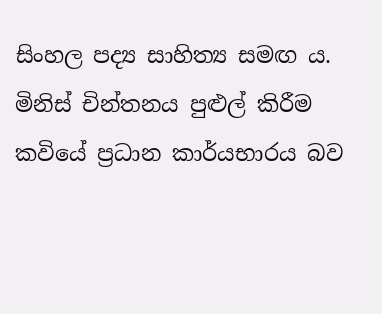සිංහල පද්‍ය සාහිත්‍ය සමඟ ය. මිනිස් චින්තනය පුළුල් කිරීම කවියේ ප්‍රධාන කාර්යභාරය බව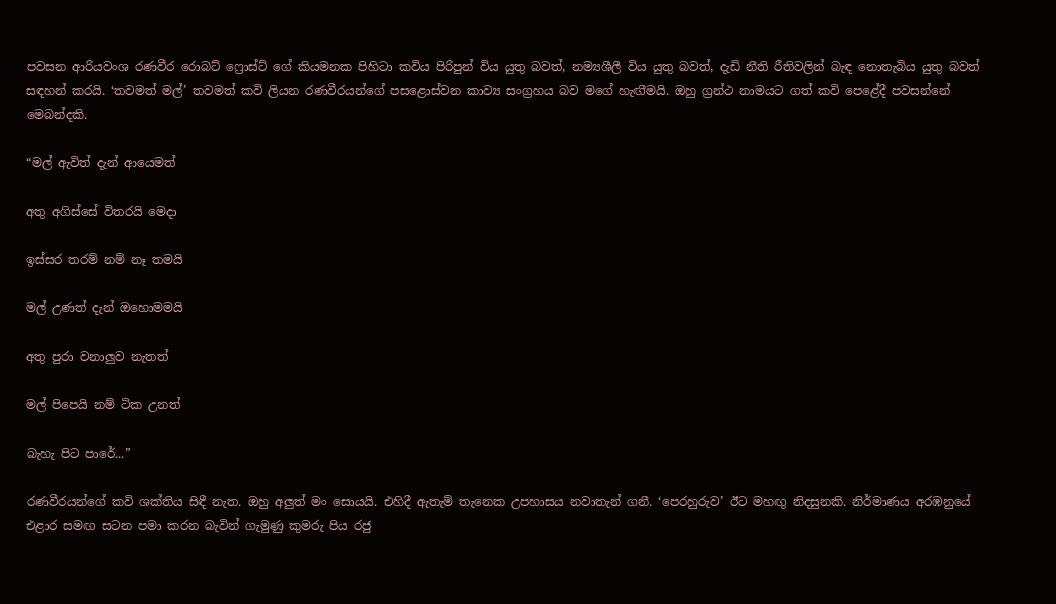පවසන ආරියවංශ රණවීර රොබට් ෆ්‍රොස්ට් ගේ කියමනක පිහිටා කවිය පිරිපුන් විය යුතු බවත්, නම්‍යශීලී විය යුතු බවත්, දැඩි නීති රීතිවලින් බැඳ නොතැබිය යුතු බවත් සඳහන් කරයි. ‘තවමත් මල්’ තවමත් කවි ලියන රණවීරයන්ගේ පසළොස්වන කාව්‍ය සංග්‍රහය බව මගේ හැඟ‍ීමයි. ඔහු ග්‍රන්ථ නාමයට ගත් කවි පෙළේදී පවසන්නේ මෙබන්දකි.

“මල් ඇවිත් දැන් ආයෙමත්

අතු අගිස්සේ විතරයි මෙදා

ඉස්සර තරම් නම් නෑ තමයි

මල් උණත් දැන් ඔහොමමයි

අතු පුරා වනාලුව නැතත්

මල් පිපෙයි නම් ටික උනත්

බැහැ පිට පාරේ...”

රණවීරයන්ගේ කවි ශක්තිය සිඳී නැත. ඔහු අලුත් මං සොයයි. එහිදී ඇතැම් තැනෙක උපහාසය නවාතැන් ගනී. ‘පෙරහුරුව’ ඊට මහඟු නිදසුනකි. නිර්මාණය අරඹනුයේ එළාර සමඟ සටන පමා කරන බැවින් ගැමුණු කුමරු පිය රජු‍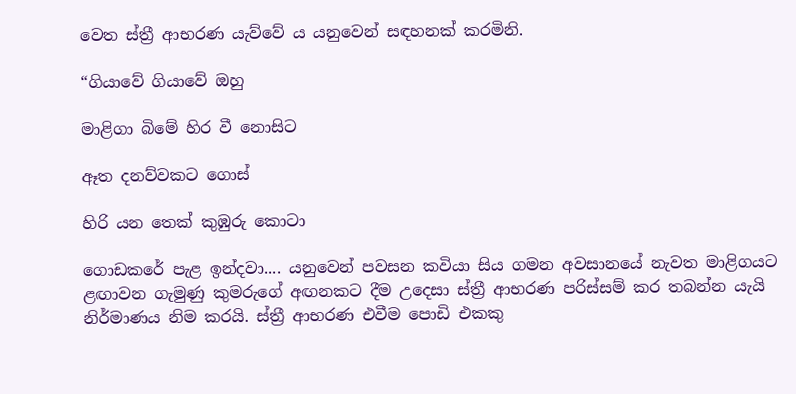වෙත ස්ත්‍රී ආභරණ යැව්වේ ය යනුවෙන් සඳහනක් කරමිනි.

“ගියාවේ ගියාවේ ඔහු

මාළිගා බිමේ හිර වී නොසිට

ඈත දනව්වකට ගොස්

හිරි යන තෙක් කුඹුරු කොටා

ගොඩකරේ පැළ ඉන්දවා.... යනුවෙන් පවසන කවියා සිය ගමන අවසානයේ නැවත මාළිගයට ළඟාවන ගැමුණු කුමරුගේ අඟනකට දීම උදෙසා ස්ත්‍රී ආභරණ පරිස්සම් කර තබන්න යැයි නිර්මාණය නිම කරයි. ස්ත්‍රී ආභරණ එවීම පොඩි එකකු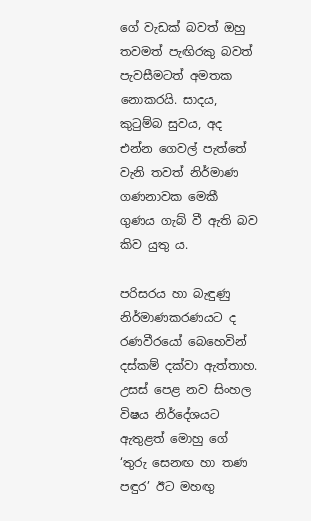ගේ වැඩක් බවත් ඔහු තවමත් පැඟිරකු බවත් පැවසීමටත් අමතක නොකරයි. සාදය, කුටුම්බ සුවය, අද එන්න ගෙවල් පැත්තේ වැනි තවත් නිර්මාණ ගණනාවක මෙකී ගුණය ගැබ් වී ඇති බව කිව යුතු ය.

පරිසරය හා බැඳුණු නිර්මාණකරණයට ද රණවීරයෝ බෙහෙවින් දස්කම් දක්වා ඇත්තාහ. උසස් පෙළ නව සිංහල විෂය නිර්දේශයට ඇතුළත් මොහු ගේ ‘තුරු සෙනඟ හා තණ පඳුර’ ඊට මහඟු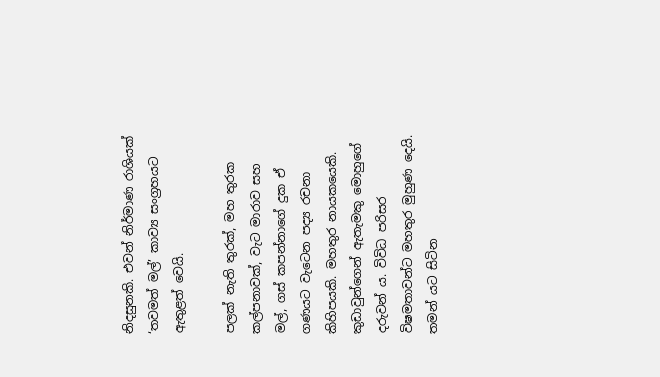නිදසුනකි. එවන් නිර්මාණ රාශියක් ‘තවමත් මල්’ කාව්‍ය සංග්‍රහයට ඇතුළත් වෙයි.

පලක් නැති තුරක්, මහ තුරක කල්පනාවක්, වැට මාරාව සහ මල්, ගස් කපන්නාගේ දුක ඒ ගණයට වැටෙන පද්‍ය රචනා කිහිපයකි. මහතුර නායකයෙකි. කුඩාවුන්ගෙන් ඇතැමකු මොහුගේ දරුවන් ය. විවිධ පරිසර විෂමතාවන්ට මහතුර මුහුණ දෙයි. තමන් යට සිටින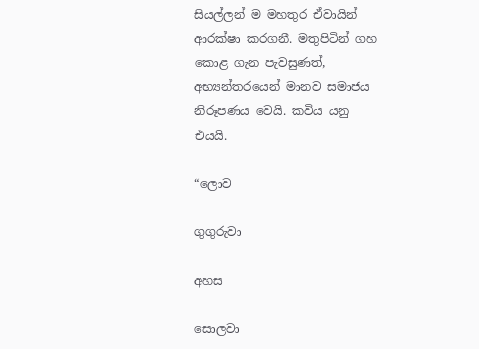සියල්ලන් ම මහතුර ඒවායින් ආරක්ෂා කරගනී. මතුපිටින් ගහ කොළ ගැන පැවසුණත්, අභ්‍යන්තරයෙන් මානව සමාජය නිරූපණය වෙයි. කවිය යනු එයයි.

“ලොව

ගුගුරුවා

අහස‍

සොලවා‍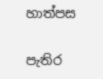හාත්පස

පැතිර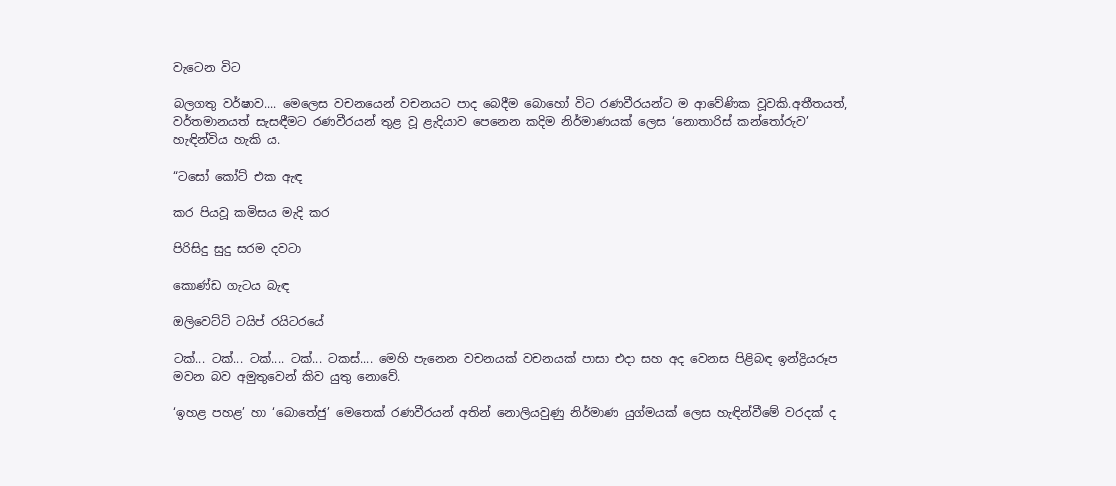වැටෙන විට

බලගතු වර්ෂාව.... මෙලෙස වචනයෙන් වචනයට පාද බෙදීම බොහෝ විට රණවීරයන්ට ම ආවේණික වූවකි.අතීතයත්, වර්තමානයත් සැසඳීමට රණවීරයන් තුළ වූ ළැදියාව පෙනෙන කදිම නිර්මාණයක් ලෙස ‘නොතාරිස් කන්තෝරුව’ හැඳින්විය හැකි ය.

“ට‍සෝ කෝට් එක ඇඳ

කර පියවූ කමිසය මැදි කර

පිරිසිදු සුදු සරම දවටා

කොණ්ඩ ගැටය බැඳ

ඔලිවෙට්ටි ටයිප් රයිටරයේ‍

ටක්... ටක්... ටක්.... ටක්... ටකස්.... මෙහි පැනෙන වචනයක් වචනයක් පාසා එදා සහ අද වෙනස පිළිබඳ ඉන්ද්‍රියරූප මවන බව අමුතුවෙන් කිව යුතු නොවේ.

‘ඉහළ පහළ’ හා ‘බොතේජු’ මෙතෙක් රණවීරයන් අතින් නොලියවුණු නිර්මාණ යුග්මයක් ලෙස හැඳින්වීමේ වරදක් ද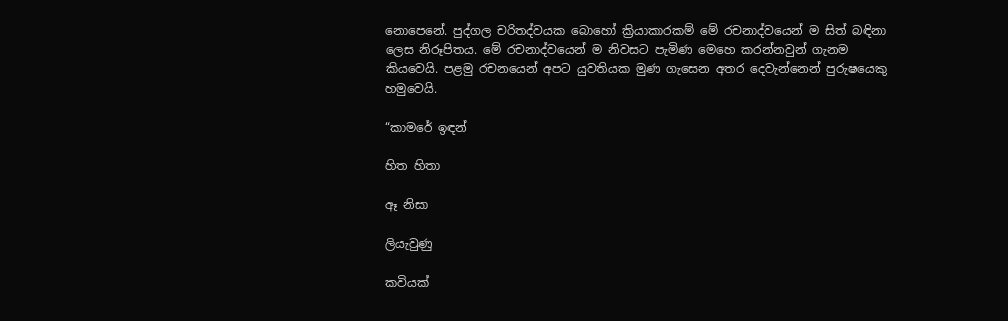නොපෙනේ. පුද්ගල චරිතද්වයක බොහෝ ක්‍රියාකාරකම් මේ රචනාද්වයෙන් ම සිත් බඳිනා ලෙස නිරූපිතය‍. මේ රචනාද්වයෙන් ම නිවසට පැමිණ මෙහෙ කරන්නවුන් ගැනම කියවෙයි. පළමු රචනයෙන් අපට යුවතියක මුණ ගැසෙන අතර දෙවැන්නෙන් පුරුෂයෙකු හමුවෙයි.

“කාමරේ ඉඳන්

හිත හිතා

ඈ නිසා

ලියැවුණු

කවියක්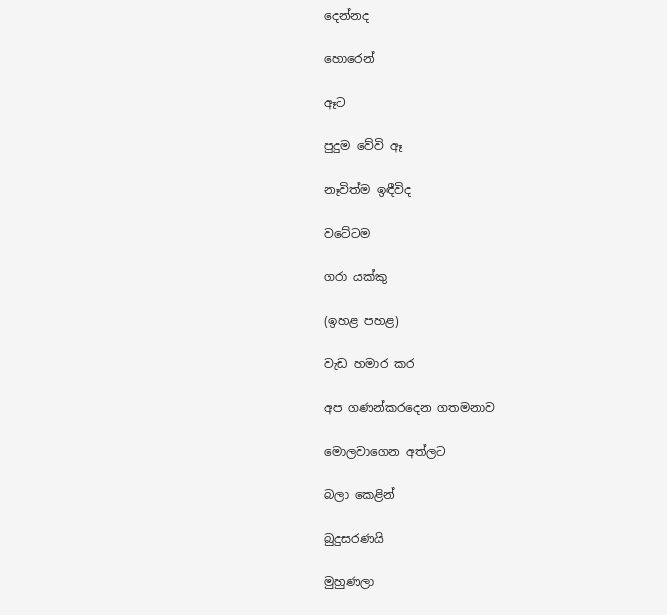දෙන්නද

හොරෙන්

ඈට

පුදුම වේවි ඈ

නෑවිත්ම ඉඳීවිද‍

වටේටම

ගරා යක්කු‍

(ඉහළ පහළ)

වැඩ හමාර කර‍

අප ගණන්කරදෙන ගතමනාව‍

මොලවාගෙන අත්ලට

බලා කෙළින්

බුදුසරණයි

මුහුණලා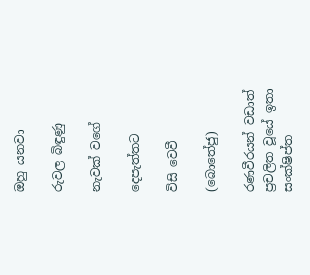ඔහු යනවා

රුවල බිඳුණු

නැවක් වගේ

දෙපැත්තට

විසි වෙවී

(බොතේජු)

රණවීරයන් වඩාත් ප්‍රචලිත වූයේ ඉතා සංක්ෂිප්ත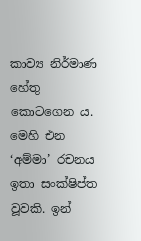කාව්‍ය නිර්මාණ හේතු කොටගෙන ය. මෙහි එන ‘අම්මා’ රචනය ඉතා සංක්ෂිප්ත වූවකි. ඉන්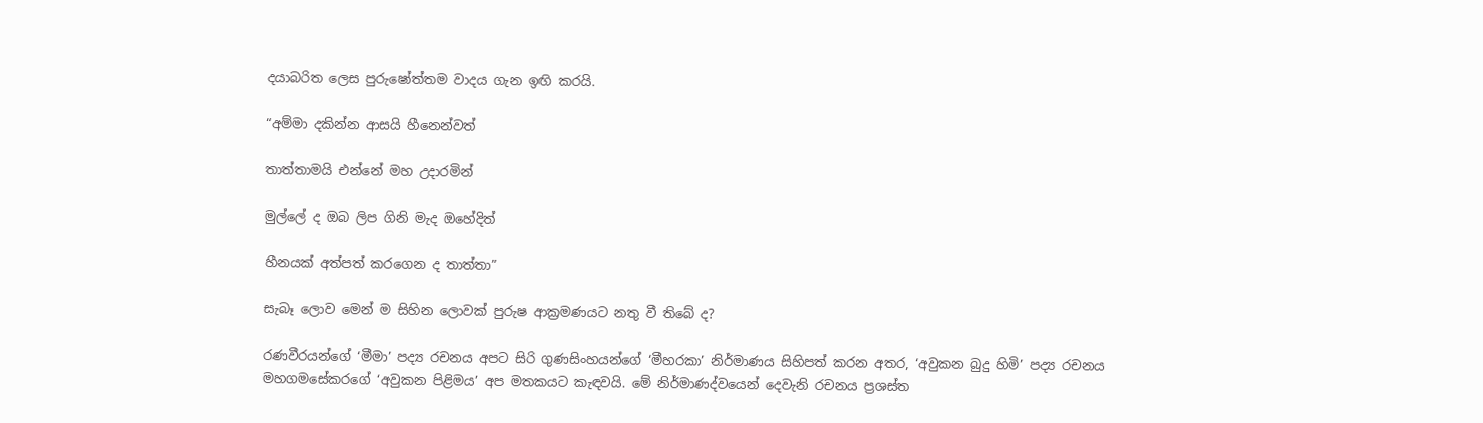දයාබරිත ලෙස පුරුෂෝත්තම වාදය ගැන ඉඟි කරයි.

“අම්මා දකින්න ආසයි හීනෙන්වත්

තාත්තාමයි එන්නේ මහ උදාරමින්

මුල්ලේ ද ඔබ ලිප ගිනි මැද ඔහේදිත්

හීනයක් අත්පත් කරගෙන ද තාත්තා”

සැබෑ ලොව මෙන් ම සිහින ලොවක් පුරුෂ ආක්‍රමණයට නතු වී තිබේ ද?

රණවීරයන්ගේ ‘මීමා’ පද්‍ය රචනය අපට සිරි ගුණසිංහයන්ගේ ‘මීහරකා’ නිර්මාණය සිහිපත් කරන අතර, ‘අවුකන බුදු හිමි’ පද්‍ය රචනය මහගමසේකරගේ ‘අවුකන පිළිමය’ අප මතකයට කැඳවයි. මේ නිර්මාණද්වයෙන් දෙවැනි රචනය ප්‍රශස්ත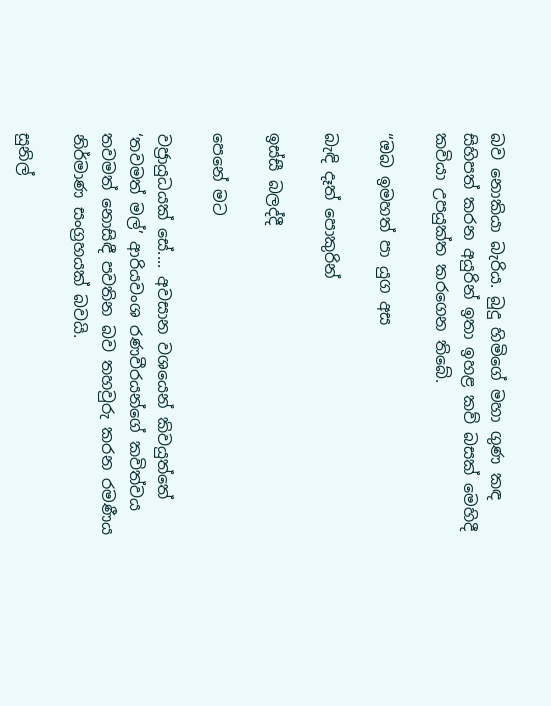බව නොකියා බැරිය. බුදු හිමිගේ මහා ගුණ කඳ සිහිපත් කරන අයුරින් ඉතා ඉහළ කව් බසක් මෙහිදී කවියා උපයුක්ත කරගෙන තිබේ.

“ඔබ ඉමහත් පා යුග අස

බැඳි දෑත් පොකුරින්

ඉස්සී බලද්දී

පෙනේ මට

වජ්‍රායුධයක් සේ.... අවසාන වශයෙන් කිවයුත්තේ ‘තවමත් මල්’ ආරියවංශ රණවීරයන්ගේ කවිත්වය තවමත් නොසිඳී පවතින බව තහවුරු කරන රමණීය නිර්මාණ සංග්‍රහයක් බවයි.

සුනිල්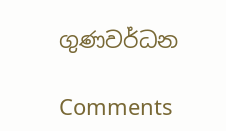ගුණවර්ධන

Comments